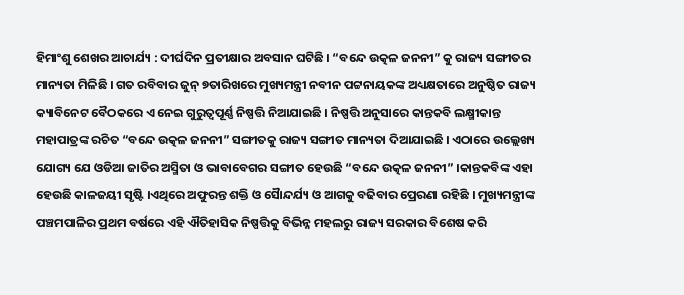ହିମାଂଶୁ ଶେଖର ଆଚାର୍ଯ୍ୟ : ଦୀର୍ଘଦିନ ପ୍ରତୀକ୍ଷାର ଅବସାନ ଘଟିଛି । “ବନ୍ଦେ ଉତ୍କଳ ଜନନୀ” କୁ ରାଜ୍ୟ ସଙ୍ଗୀତର ମାନ୍ୟତା ମିଳିଛି । ଗତ ରବିବାର ଜୁନ୍ ୭ତାରିଖରେ ମୁଖ୍ୟମନ୍ତ୍ରୀ ନବୀନ ପଟ୍ଟନାୟକଙ୍କ ଅଧ୍ୟକ୍ଷତାରେ ଅନୁଷ୍ଠିତ ରାଜ୍ୟ କ୍ୟାବିନେଟ ବୈଠକରେ ଏ ନେଇ ଗୁରୁତ୍ୱପୂର୍ଣ୍ଣ ନିଷ୍ପତ୍ତି ନିଆଯାଇଛି । ନିଷ୍ପତ୍ତି ଅନୁସାରେ କାନ୍ତକବି ଲକ୍ଷ୍ମୀକାନ୍ତ ମହାପାତ୍ରଙ୍କ ରଚିତ “ବନ୍ଦେ ଉତ୍କଳ ଜନନୀ” ସଙ୍ଗୀତକୁ ରାଜ୍ୟ ସଙ୍ଗୀତ ମାନ୍ୟତା ଦିଆଯାଇଛି । ଏଠାରେ ଉଲ୍ଲେଖ୍ୟ ଯୋଗ୍ୟ ଯେ ଓଡିଆ ଜାତିର ଅସ୍ମିତା ଓ ଭାବାବେଗର ସଙ୍ଗୀତ ହେଉଛି “ବନ୍ଦେ ଉତ୍କଳ ଜନନୀ” ।କାନ୍ତକବିଙ୍କ ଏହା ହେଉଛି କାଳଜୟୀ ସୃଷ୍ଟି ।ଏଥିରେ ଅଫୁରନ୍ତ ଶକ୍ତି ଓ ସୈାନ୍ଦର୍ଯ୍ୟ ଓ ଆଗକୁ ବଢିବାର ପ୍ରେରଣା ରହିଛି । ମୁଖ୍ୟମନ୍ତ୍ରୀଙ୍କ ପଞ୍ଚମପାଳିର ପ୍ରଥମ ବର୍ଷରେ ଏହି ଐତିହାସିକ ନିଷ୍ପତ୍ତିକୁ ବିଭିନ୍ନ ମହଲରୁ ରାଜ୍ୟ ସରକାର ବିଶେଷ କରି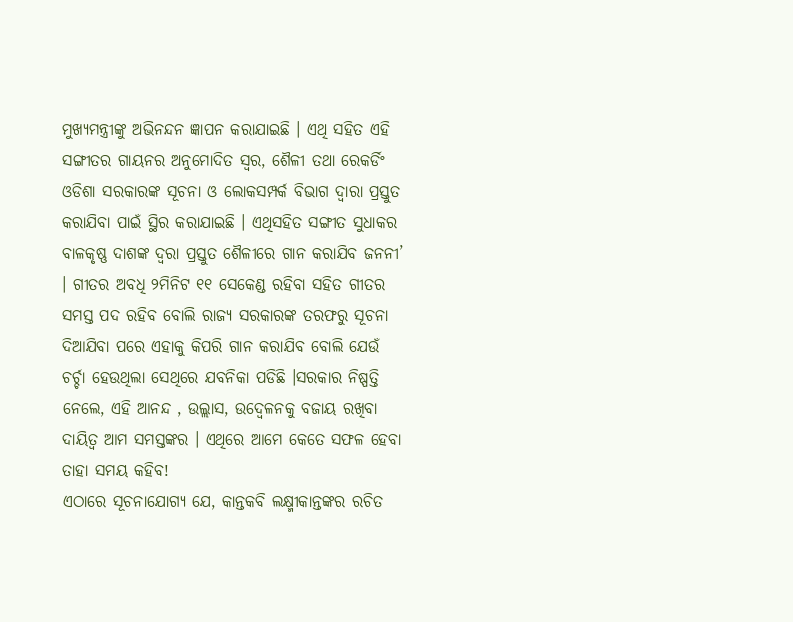ମୁଖ୍ୟମନ୍ତ୍ରୀଙ୍କୁ ଅଭିନନ୍ଦନ ଜ୍ଞାପନ କରାଯାଇଛି । ଏଥି ସହିତ ଏହି ସଙ୍ଗୀତର ଗାୟନର ଅନୁମୋଦିତ ସ୍ୱର, ଶୈଳୀ ତଥା ରେକର୍ଡିଂ ଓଡିଶା ସରକାରଙ୍କ ସୂଚନା ଓ ଲୋକସମ୍ପର୍କ ବିଭାଗ ଦ୍ୱାରା ପ୍ରସ୍ତୁତ କରାଯିବା ପାଇଁ ସ୍ଥିର କରାଯାଇଛି । ଏଥିସହିତ ସଙ୍ଗୀତ ସୁଧାକର ବାଳକୃଷ୍ଣ ଦାଶଙ୍କ ଦ୍ୱରା ପ୍ରସ୍ତୁତ ଶୈଳୀରେ ଗାନ କରାଯିବ ଜନନୀ’ । ଗୀତର ଅବଧି ୨ମିନିଟ ୧୧ ସେକେଣ୍ଡ ରହିବା ସହିତ ଗୀତର ସମସ୍ତ ପଦ ରହିବ ବୋଲି ରାଜ୍ୟ ସରକାରଙ୍କ ତରଫରୁ ସୂଚନା ଦିଆଯିବା ପରେ ଏହାକୁ କିପରି ଗାନ କରାଯିବ ବୋଲି ଯେଉଁ ଚର୍ଚ୍ଚା ହେଉଥିଲା ସେଥିରେ ଯବନିକା ପଡିଛି ।ସରକାର ନିଷ୍ପତ୍ତି ନେଲେ, ଏହି ଆନନ୍ଦ , ଉଲ୍ଲାସ, ଉଦ୍ବେଳନକୁ ବଜାୟ ରଖିବା ଦାୟିତ୍ୱ ଆମ ସମସ୍ତଙ୍କର । ଏଥିରେ ଆମେ କେତେ ସଫଳ ହେବା ତାହା ସମୟ କହିବ!
ଏଠାରେ ସୂଚନାଯୋଗ୍ୟ ଯେ, କାନ୍ତକବି ଲକ୍ଷ୍ମୀକାନ୍ତଙ୍କର ରଚିତ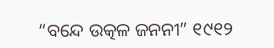“ବନ୍ଦେ ଉତ୍କଳ ଜନନୀ” ୧୯୧୨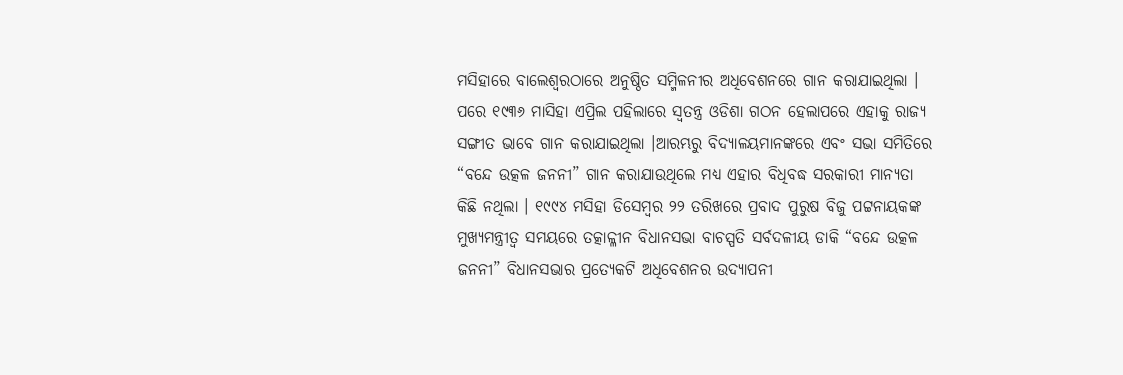ମସିହାରେ ବାଲେଶ୍ୱରଠାରେ ଅନୁଷ୍ଠିତ ସମ୍ମିଳନୀର ଅଧିବେଶନରେ ଗାନ କରାଯାଇଥିଲା । ପରେ ୧୯୩୬ ମାସିହା ଏପ୍ରିଲ ପହିଲାରେ ସ୍ୱତନ୍ତ୍ର ଓଡିଶା ଗଠନ ହେଲାପରେ ଏହାକୁ ରାଜ୍ୟ ସଙ୍ଗୀତ ଭାବେ ଗାନ କରାଯାଇଥିଲା ।ଆରମ୍ଭରୁ ବିଦ୍ୟାଳୟମାନଙ୍କରେ ଏବଂ ସଭା ସମିତିରେ “ବନ୍ଦେ ଉତ୍କଳ ଜନନୀ” ଗାନ କରାଯାଉଥିଲେ ମଧ୍ୟ ଏହାର ବିଧିବଦ୍ଧ ସରକାରୀ ମାନ୍ୟତା କିଛି ନଥିଲା । ୧୯୯୪ ମସିହା ଡିସେମ୍ବର ୨୨ ତରିଖରେ ପ୍ରବାଦ ପୁରୁଷ ବିଜୁ ପଟ୍ଟନାୟକଙ୍କ ମୁଖ୍ୟମନ୍ତ୍ରୀତ୍ୱ ସମୟରେ ତତ୍କାଳ୍ଳୀନ ବିଧାନସଭା ବାଚସ୍ପତି ସର୍ବଦଳୀୟ ଡାକି “ବନ୍ଦେ ଉତ୍କଳ ଜନନୀ” ବିଧାନସଭାର ପ୍ରତ୍ୟେକଟି ଅଧିବେଶନର ଉଦ୍ୟାପନୀ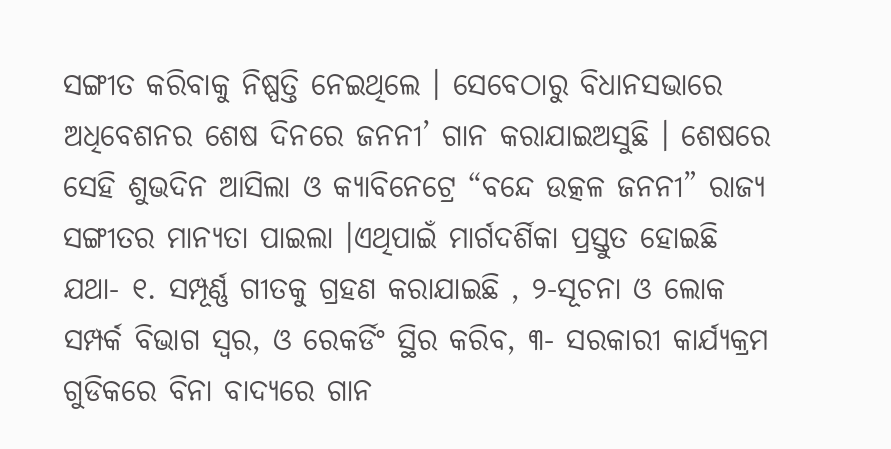ସଙ୍ଗୀତ କରିବାକୁ ନିଷ୍ପତ୍ତି ନେଇଥିଲେ । ସେବେଠାରୁ ବିଧାନସଭାରେ ଅଧିବେଶନର ଶେଷ ଦିନରେ ଜନନୀ’ ଗାନ କରାଯାଇଅସୁଛି । ଶେଷରେ ସେହି ଶୁଭଦିନ ଆସିଲା ଓ କ୍ୟାବିନେଟ୍ରେ “ବନ୍ଦେ ଉତ୍କଳ ଜନନୀ” ରାଜ୍ୟ ସଙ୍ଗୀତର ମାନ୍ୟତା ପାଇଲା ।ଏଥିପାଇଁ ମାର୍ଗଦର୍ଶିକା ପ୍ରସ୍ତୁତ ହୋଇଛି ଯଥା- ୧. ସମ୍ପୂର୍ଣ୍ଣ ଗୀତକୁ ଗ୍ରହଣ କରାଯାଇଛି , ୨-ସୂଚନା ଓ ଲୋକ ସମ୍ପର୍କ ବିଭାଗ ସ୍ୱର, ଓ ରେକର୍ଡିଂ ସ୍ଥିର କରିବ, ୩- ସରକାରୀ କାର୍ଯ୍ୟକ୍ରମ ଗୁଡିକରେ ବିନା ବାଦ୍ୟରେ ଗାନ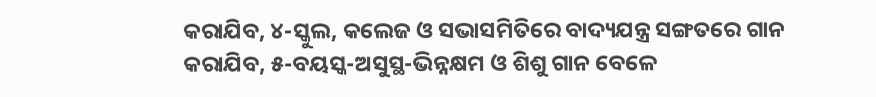କରାଯିବ, ୪-ସ୍କୁଲ, କଲେଜ ଓ ସଭାସମିତିରେ ବାଦ୍ୟଯନ୍ତ୍ର ସଙ୍ଗତରେ ଗାନ କରାଯିବ, ୫-ବୟସ୍କ-ଅସୁସ୍ଥ-ଭିନ୍ନକ୍ଷମ ଓ ଶିଶୁ ଗାନ ବେଳେ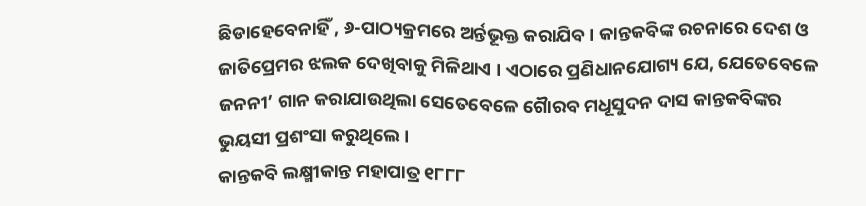ଛିଡାହେବେନାହିଁ , ୬-ପାଠ୍ୟକ୍ରମରେ ଅର୍ନ୍ତଭୂକ୍ତ କରାଯିବ । କାନ୍ତକବିଙ୍କ ରଚନାରେ ଦେଶ ଓ ଜାତିପ୍ରେମର ଝଲକ ଦେଖିବାକୁ ମିଳିଥାଏ । ଏଠାରେ ପ୍ରଣିଧାନଯୋଗ୍ୟ ଯେ, ଯେତେବେଳେ ଜନନୀ’ ଗାନ କରାଯାଉଥିଲା ସେତେବେଳେ ଗୈାରବ ମଧୂସୁଦନ ଦାସ କାନ୍ତକବିଙ୍କର ଭୁୟସୀ ପ୍ରଶଂସା କରୁଥିଲେ ।
କାନ୍ତକବି ଲକ୍ଷ୍ମୀକାନ୍ତ ମହାପାତ୍ର ୧୮୮୮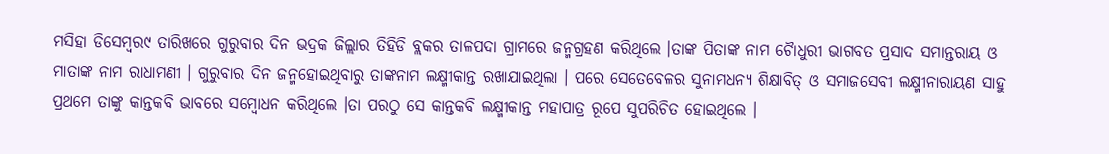ମସିହା ଡିସେମ୍ବର୯ ତାରିଖରେ ଗୁରୁବାର ଦିନ ଭଦ୍ରକ ଜିଲ୍ଲାର ତିହିଡି ବ୍ଲକର ତାଳପଦା ଗ୍ରାମରେ ଜନ୍ମଗ୍ରହଣ କରିଥିଲେ ।ତାଙ୍କ ପିତାଙ୍କ ନାମ ଚୈାଧୁରୀ ଭାଗବତ ପ୍ରସାଦ ସମାନ୍ତରାୟ ଓ ମାତାଙ୍କ ନାମ ରାଧାମଣୀ । ଗୁରୁବାର ଦିନ ଜନ୍ମହୋଇଥିବାରୁ ତାଙ୍କନାମ ଲକ୍ଷ୍ମୀକାନ୍ତ ରଖାଯାଇଥିଲା । ପରେ ସେତେବେଳର ସୁନାମଧନ୍ୟ ଶିକ୍ଷାବିତ୍ ଓ ସମାଜସେବୀ ଲକ୍ଷ୍ମୀନାରାୟଣ ସାହୁ ପ୍ରଥମେ ତାଙ୍କୁ କାନ୍ତକବି ଭାବରେ ସମ୍ବୋଧନ କରିଥିଲେ ।ତା ପରଠୁ ସେ କାନ୍ତକବି ଲକ୍ଷ୍ମୀକାନ୍ତ ମହାପାତ୍ର ରୂପେ ସୁପରିଚିତ ହୋଇଥିଲେ ।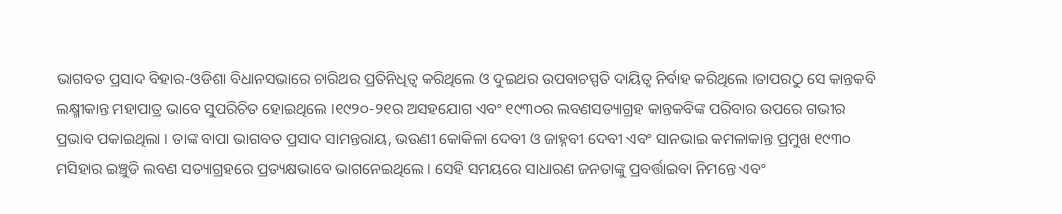ଭାଗବତ ପ୍ରସାଦ ବିହାର-ଓଡିଶା ବିଧାନସଭାରେ ଚାରିଥର ପ୍ରତିନିଧିତ୍ୱ କରିଥିଲେ ଓ ଦୁଇଥର ଉପବାଚସ୍ପତି ଦାୟିତ୍ୱ ନିର୍ବାହ କରିଥିଲେ ।ତାପରଠୁ ସେ କାନ୍ତକବି ଲକ୍ଷ୍ମୀକାନ୍ତ ମହାପାତ୍ର ଭାବେ ସୁପରିଚିତ ହୋଇଥିଲେ ।୧୯୨୦-୨୧ର ଅସହଯୋଗ ଏବଂ ୧୯୩୦ର ଲବଣସତ୍ୟାଗ୍ରହ କାନ୍ତକବିଙ୍କ ପରିବାର ଉପରେ ଗଭୀର ପ୍ରଭାବ ପକାଇଥିଲା । ତାଙ୍କ ବାପା ଭାଗବତ ପ୍ରସାଦ ସାମନ୍ତରାୟ, ଭଉଣୀ କୋକିଳା ଦେବୀ ଓ ଜାହ୍ନବୀ ଦେବୀ ଏବଂ ସାନଭାଇ କମଳାକାନ୍ତ ପ୍ରମୁଖ ୧୯୩୦ ମସିହାର ଇଞ୍ଚୁଡି ଲବଣ ସତ୍ୟାଗ୍ରହରେ ପ୍ରତ୍ୟକ୍ଷଭାବେ ଭାଗନେଇଥିଲେ । ସେହି ସମୟରେ ସାଧାରଣ ଜନତାଙ୍କୁ ପ୍ରବର୍ତ୍ତାଇବା ନିମନ୍ତେ ଏବଂ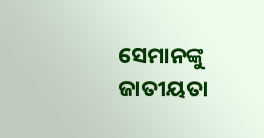ସେମାନଙ୍କୁ ଜାତୀୟତା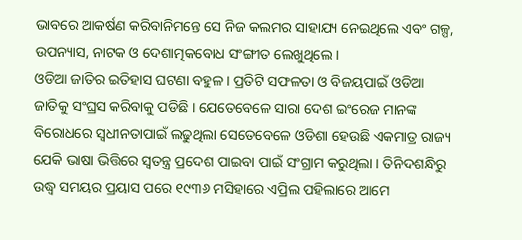ଭାବରେ ଆକର୍ଷଣ କରିବାନିମନ୍ତେ ସେ ନିଜ କଲମର ସାହାଯ୍ୟ ନେଇଥିଲେ ଏବଂ ଗଳ୍ପ, ଉପନ୍ୟାସ, ନାଟକ ଓ ଦେଶାତ୍ମକବୋଧ ସଂଙ୍ଗୀତ ଲେଖୁଥିଲେ ।
ଓଡିଆ ଜାତିର ଇତିହାସ ଘଟଣା ବହୁଳ । ପ୍ରତିଟି ସଫଳତା ଓ ବିଜୟପାଇଁ ଓଡିଆ ଜାତିକୁ ସଂଘ୍ରସ କରିବାକୁ ପଡିଛି । ଯେତେବେଳେ ସାରା ଦେଶ ଇଂରେଜ ମାନଙ୍କ ବିରୋଧରେ ସ୍ୱଧୀନତାପାଇଁ ଲଢୁଥିଲା ସେତେବେଳେ ଓଡିଶା ହେଉଛି ଏକମାତ୍ର ରାଜ୍ୟ ଯେକି ଭାଷା ଭିତ୍ତିରେ ସ୍ୱତନ୍ତ୍ର ପ୍ରଦେଶ ପାଇବା ପାଇଁ ସଂଗ୍ରାମ କରୁଥିଲା । ତିନିଦଶନ୍ଧିରୁ ଉଦ୍ଧ୍ୱ ସମୟର ପ୍ରୟାସ ପରେ ୧୯୩୬ ମସିହାରେ ଏପ୍ରିଲ ପହିଲାରେ ଆମେ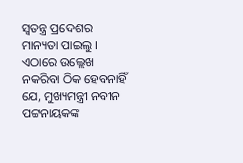ସ୍ୱତନ୍ତ୍ର ପ୍ରଦେଶର ମାନ୍ୟତା ପାଇଲୁ । ଏଠାରେ ଉଲ୍ଲେଖ ନକରିବା ଠିକ ହେବନାହିଁ ଯେ, ମୁଖ୍ୟମନ୍ତ୍ରୀ ନବୀନ ପଟ୍ଟନାୟକଙ୍କ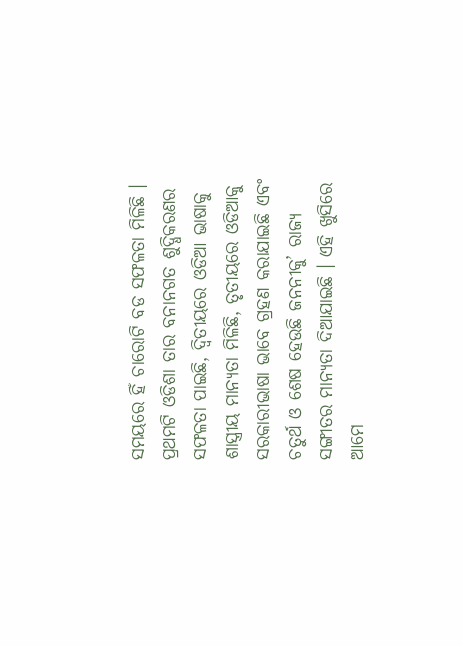ସମୟରେ ହିଁ ଚାରୋଟି ବଡ ସଫଳତା ମିଳିଛି । ପ୍ରଥମଟି ଓଡିଶା ତାର ବନାନଗତ ଶୁଦ୍ଧିକରଣର ସଫଳତା ପାଇଛି, ଦ୍ୱିତୀୟରେ ଓଡିଆ ଭାଷାକୁ ଶାସ୍ତ୍ରୀୟ ମାନ୍ୟତା ମିଳିଛି, ତୃତୀୟରେ ଓଡିଆକୁ ସରକାରୀଭାଷା ଭାବେ ଗ୍ରହଣ କରାଯାଇଛି ଏବଂ ଚତୁର୍ଥ ଓ ଶେଷ ହେଉଛି ଜନନୀକୁ’ ରାଜ୍ୟ ସଙ୍ଗୀତର ମାନ୍ୟତା ଦିଆଯାଇଛି । ଏହି ଖୁସିରେ ଆମେ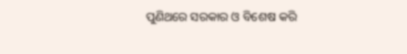ପୁଣିଥରେ ସରକାର ଓ ବିଶେଷ କରି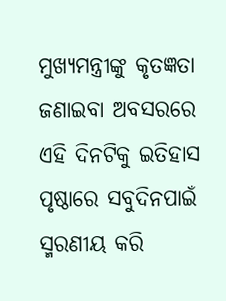ମୁଖ୍ୟମନ୍ତ୍ରୀଙ୍କୁ କୃତଜ୍ଞତା ଜଣାଇବା ଅବସରରେ ଏହି ଦିନଟିକୁ ଇତିହାସ ପୃଷ୍ଠାରେ ସବୁଦିନପାଇଁ ସ୍ମରଣୀୟ କରି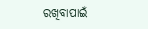ରଖିବାପାଇଁ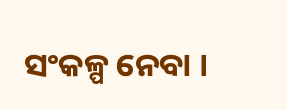ସଂକଳ୍ପ ନେବା ।